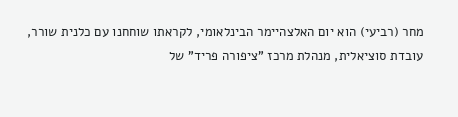מחר (רביעי) הוא יום האלצהיימר הבינלאומי, לקראתו שוחחנו עם כלנית שורר, עובדת סוציאלית, מנהלת מרכז "ציפורה פריד" של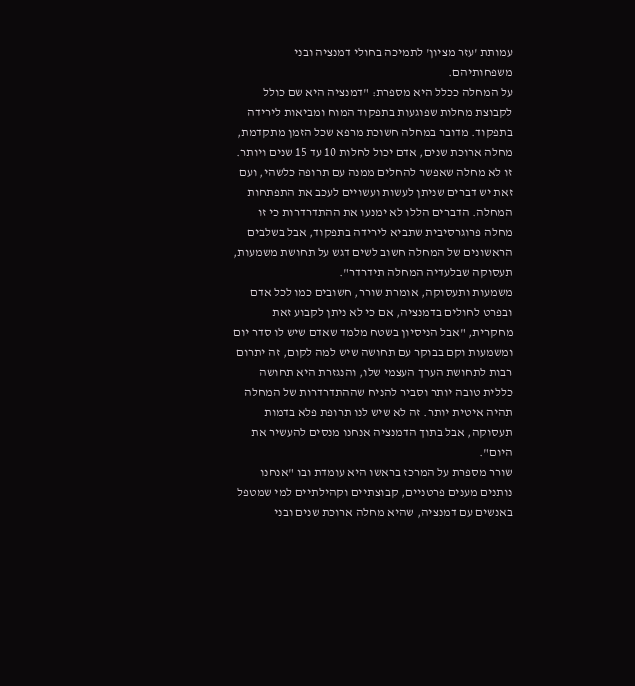עמותת 'עזר מציון' לתמיכה בחולי דמנציה ובני משפחותיהם.
על המחלה ככלל היא מספרת: "דמנציה היא שם כולל לקבוצת מחלות שפוגעות בתפקוד המוח ומביאות לירידה בתפקוד. מדובר במחלה חשוכת מרפא שכל הזמן מתקדמת, מחלה ארוכת שנים, אדם יכול לחלות 10 עד 15 שנים ויותר. זו לא מחלה שאפשר להחלים ממנה עם תרופה כלשהי, ועם זאת יש דברים שניתן לעשות ועשויים לעכב את התפתחות המחלה. הדברים הללו לא ימנעו את ההתדרדרות כי זו מחלה פרוגרסיבית שתביא לירידה בתפקוד, אבל בשלבים הראשונים של המחלה חשוב לשים דגש על תחושת משמעות, תעסוקה שבלעדיה המחלה תידרדר".
משמעות ותעסוקה, אומרת שורר, חשובים כמו לכל אדם ובפרט לחולים בדמנציה, אם כי לא ניתן לקבוע זאת מחקרית, "אבל הניסיון בשטח מלמד שאדם שיש לו סדר יום ומשמעות וקם בבוקר עם תחושה שיש למה לקום, זה יתרום רבות לתחושת הערך העצמי שלו, והנגזרת היא תחושה כללית טובה יותר וסביר להניח שההתדרדרות של המחלה תהיה איטית יותר. זה לא שיש לנו תרופת פלא בדמות תעסוקה, אבל בתוך הדמנציה אנחנו מנסים להעשיר את היום".
שורר מספרת על המרכז בראשו היא עומדת ובו "אנחנו נותנים מענים פרטניים, קבוצתיים וקהילתיים למי שמטפל באנשים עם דמנציה, שהיא מחלה ארוכת שנים ובני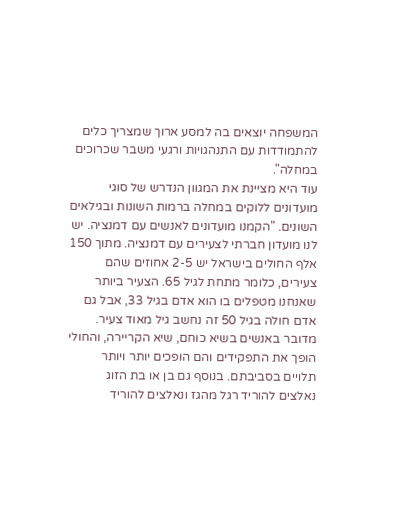המשפחה יוצאים בה למסע ארוך שמצריך כלים להתמודדות עם התנהגויות ורגעי משבר שכרוכים במחלה".
עוד היא מציינת את המגוון הנדרש של סוגי מועדונים ללוקים במחלה ברמות השונות ובגילאים השונים. "הקמנו מועדונים לאנשים עם דמנציה. יש לנו מועדון חברתי לצעירים עם דמנציה. מתוך 150 אלף החולים בישראל יש 2-5 אחוזים שהם צעירים, כלומר מתחת לגיל 65. הצעיר ביותר שאנחנו מטפלים בו הוא אדם בגיל 33, אבל גם אדם חולה בגיל 50 זה נחשב גיל מאוד צעיר. מדובר באנשים בשיא כוחם, שיא הקריירה, והחולי הופך את התפקידים והם הופכים יותר ויותר תלויים בסביבתם. בנוסף גם בן או בת הזוג נאלצים להוריד רגל מהגז ונאלצים להוריד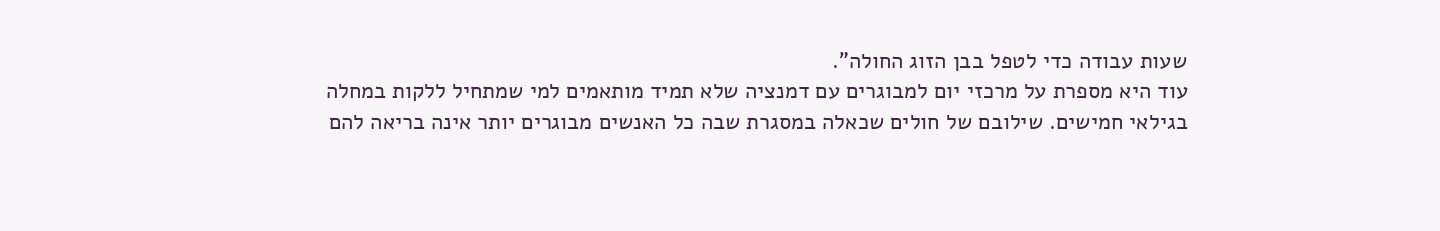שעות עבודה כדי לטפל בבן הזוג החולה".
עוד היא מספרת על מרכזי יום למבוגרים עם דמנציה שלא תמיד מותאמים למי שמתחיל ללקות במחלה בגילאי חמישים. שילובם של חולים שכאלה במסגרת שבה כל האנשים מבוגרים יותר אינה בריאה להם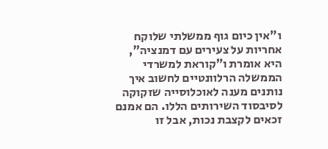ו"אין כיום גוף ממשלתי שלוקח אחריות על צעירים עם דמנציה", היא אומרת ו"קוראת למשרדי הממשלה הרלוונטיים לחשוב איך נותנים מענה לאוכלוסייה שזקוקה לסיבסוד השירותים הללו. הם אמנם זכאים לקצבת נכות, אבל זו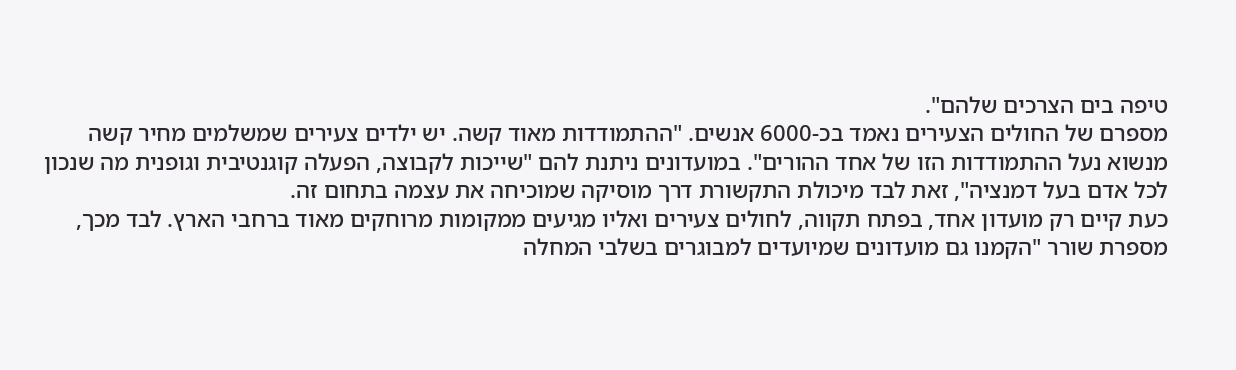טיפה בים הצרכים שלהם".
מספרם של החולים הצעירים נאמד בכ-6000 אנשים. "ההתמודדות מאוד קשה. יש ילדים צעירים שמשלמים מחיר קשה מנשוא נעל ההתמודדות הזו של אחד ההורים". במועדונים ניתנת להם "שייכות לקבוצה, הפעלה קוגנטיבית וגופנית מה שנכון לכל אדם בעל דמנציה", זאת לבד מיכולת התקשורת דרך מוסיקה שמוכיחה את עצמה בתחום זה.
כעת קיים רק מועדון אחד, בפתח תקווה, לחולים צעירים ואליו מגיעים ממקומות מרוחקים מאוד ברחבי הארץ. לבד מכך, מספרת שורר "הקמנו גם מועדונים שמיועדים למבוגרים בשלבי המחלה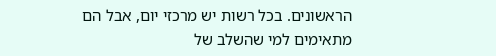הראשונים. בכל רשות יש מרכזי יום, אבל הם מתאימים למי שהשלב של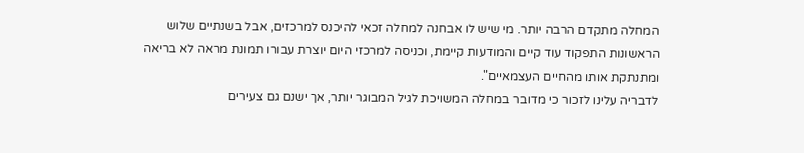המחלה מתקדם הרבה יותר. מי שיש לו אבחנה למחלה זכאי להיכנס למרכזים, אבל בשנתיים שלוש הראשונות התפקוד עוד קיים והמודעות קיימת, וכניסה למרכזי היום יוצרת עבורו תמונת מראה לא בריאה ומתנתקת אותו מהחיים העצמאיים".
לדבריה עלינו לזכור כי מדובר במחלה המשויכת לגיל המבוגר יותר, אך ישנם גם צעירים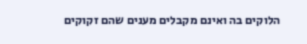הלוקים בה ואינם מקבלים מענים שהם זקוקים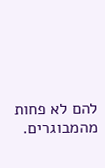להם לא פחות מהמבוגרים.